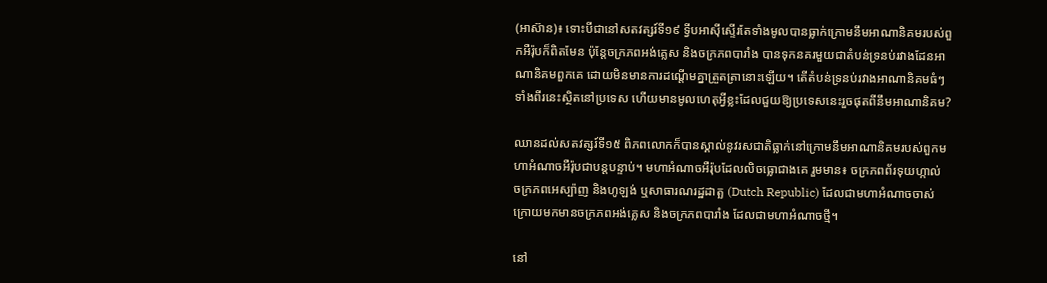(អាស៊ាន)៖ ទោះបីជានៅសតវត្សរ៍ទី១៩ ទ្វីបអាស៊ីស្ទើរតែទាំងមូលបានធ្លាក់ក្រោមនឹមអាណានិគមរបស់ពួកអឺរ៉ុបក៏ពិតមែន ប៉ុន្តែចក្រភពអង់គ្លេស និងចក្រភពបារាំង បានទុកនគរមួយជាតំបន់ទ្រនប់រវាងដែនអាណានិគមពួកគេ ដោយមិនមានការដណ្ដើមគ្នាត្រួតត្រានោះឡើយ។ តើតំបន់ទ្រនប់រវាងអាណានិគមធំៗទាំងពីរនេះស្ថិតនៅប្រទេស ហើយមានមូលហេតុអ្វីខ្លះដែលជួយឱ្យប្រទេសនេះរួចផុតពីនឹមអាណានិគម?

ឈានដល់សតវត្សរ៍ទី១៥ ពិភពលោកក៏បានស្គាល់នូវរសជាតិធ្លាក់នៅក្រោមនឹមអាណានិគមរបស់ពួកមហាអំណាចអឺរ៉ុបជាបន្តបន្ទាប់។ មហាអំណាចអឺរ៉ុបដែលលិចធ្លោជាងគេ រួមមាន៖ ចក្រភពព័រទុយហ្កាល់ ចក្រភពអេស្ប៉ាញ និងហូឡង់ ឬសាធារណរដ្ឋដាត្ឆ (Dutch Republic) ដែលជាមហាអំណាចចាស់ ក្រោយមកមានចក្រភពអង់គ្លេស និងចក្រភពបារាំង ដែលជាមហាអំណាចថ្មី។

នៅ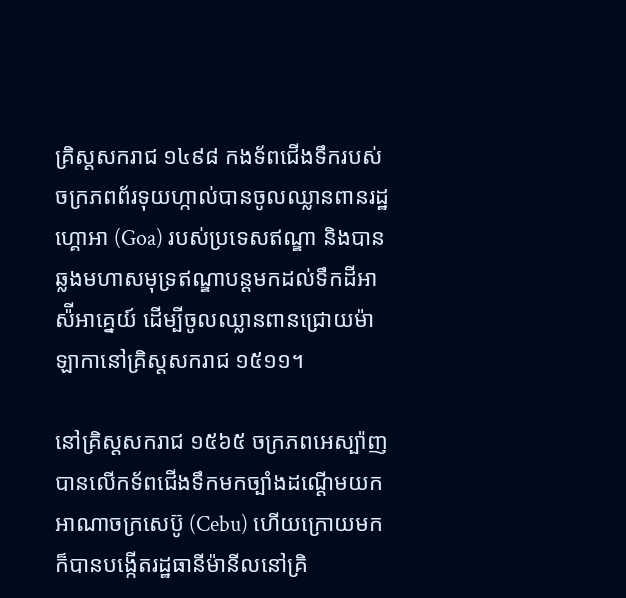គ្រិស្ដសករាជ ១៤៩៨ កងទ័ពជើងទឹករបស់ចក្រភពព័រទុយហ្កាល់បានចូលឈ្លានពានរដ្ឋហ្គោអា (Goa) របស់ប្រទេសឥណ្ឌា និងបានឆ្លងមហាសមុទ្រឥណ្ឌាបន្តមកដល់ទឹកដីអាស៉ីអាគ្នេយ៍ ដើម្បីចូលឈ្លានពានជ្រោយម៉ាឡាកានៅគ្រិស្ដសករាជ ១៥១១។

នៅគ្រិស្ដសករាជ ១៥៦៥ ចក្រភពអេស្ប៉ាញបានលើកទ័ពជើងទឹកមកច្បាំងដណ្ដើមយកអាណាចក្រសេប៊ូ (Cebu) ហើយក្រោយមកក៏បានបង្កើតរដ្ឋធានីម៉ានីលនៅគ្រិ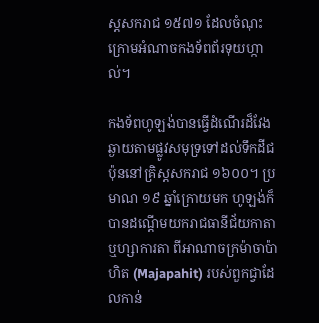ស្ដសករាជ ១៥៧១ ដែលចំណុះក្រោមអំណាចកងទ័ពព័រទុយហ្កាល់។

កងទ័ពហូឡង់បានធ្វើដំណើរដ៏វែងឆ្ងាយតាមផ្លូវសមុទ្រទៅដល់ទឹកដីជប៉ុននៅគ្រិស្ដសករាជ ១៦០០។ ប្រមាណ ១៩ ឆ្នាំក្រោយមក ហូឡង់ក៏បានដណ្ដើមយករាជធានីជ័យកាតា ឬហ្សាការតា ពីអាណាចក្រម៉ាចាប៉ាហិត (Majapahit) របស់ពួកជ្វាដែលកាន់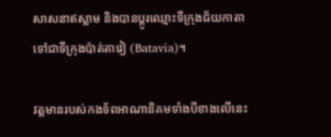សាសនាឥស្លាម និងបានប្ដូរឈ្មោះទីក្រុងជ័យកាតាទៅជាទីក្រុងប៉ាត់តាវៀ (Batavia)។

វត្តមានរបស់កងទ័ពអាណានិគមទាំងបីខាងលើនេះ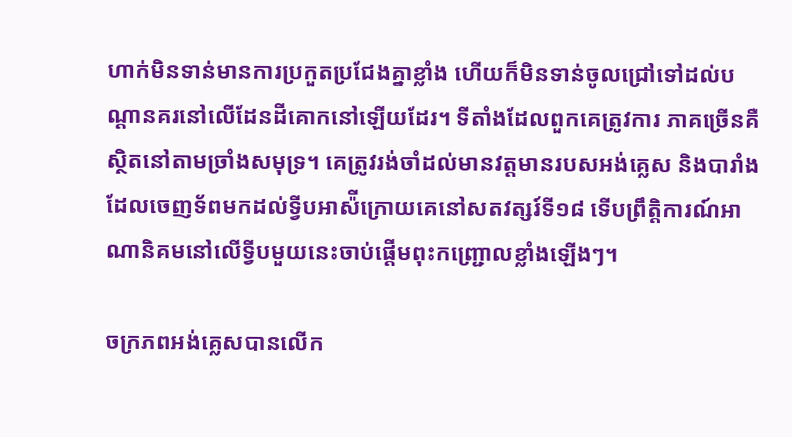ហាក់មិនទាន់មានការប្រកួតប្រជែងគ្នាខ្លាំង ហើយក៏មិនទាន់ចូលជ្រៅទៅដល់បណ្ដានគរនៅលើដែនដីគោកនៅឡើយដែរ។ ទីតាំងដែលពួកគេត្រូវការ ភាគច្រើនគឺស្ថិតនៅតាមច្រាំងសមុទ្រ។ គេត្រូវរង់ចាំដល់មានវត្តមានរបសអង់គ្លេស និងបារាំងដែលចេញទ័ពមកដល់ទ្វីបអាស៉ីក្រោយគេនៅសតវត្សរ៍ទី១៨ ទើបព្រឹត្តិការណ៍អាណានិគមនៅលើទ្វីបមួយនេះចាប់ផ្ដើមពុះកញ្ជ្រោលខ្លាំងឡើងៗ។

ចក្រភពអង់គ្លេសបានលើក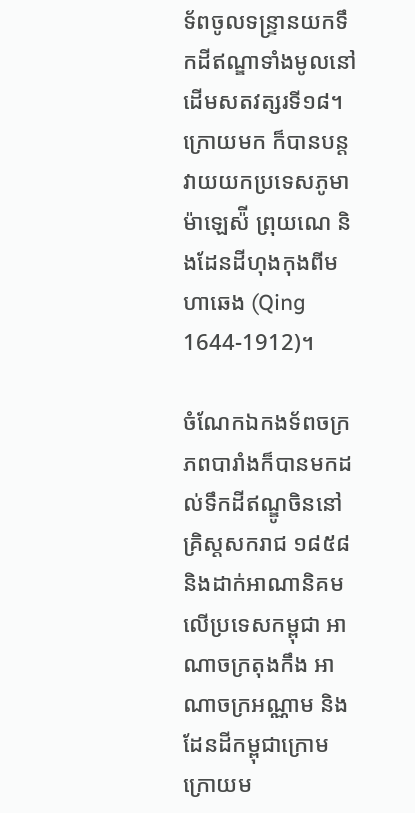ទ័ពចូលទន្ទ្រានយកទឹកដីឥណ្ឌាទាំងមូលនៅដើមសតវត្សរទី១៨។ ក្រោយមក ក៏បានបន្តវាយយកប្រទេសភូមា ម៉ាឡេស៉ី ព្រុយណេ និងដែនដីហុងកុងពីមហាឆេង (Qing 1644-1912)។

ចំណែកឯកងទ័ពចក្រភពបារាំងក៏បានមកដល់ទឹកដីឥណ្ឌូចិននៅគ្រិស្ដសករាជ ១៨៥៨ និងដាក់អាណានិគមលើប្រទេសកម្ពុជា អាណាចក្រតុងកឹង អាណាចក្រអណ្ណាម និងដែនដីកម្ពុជាក្រោម ក្រោយម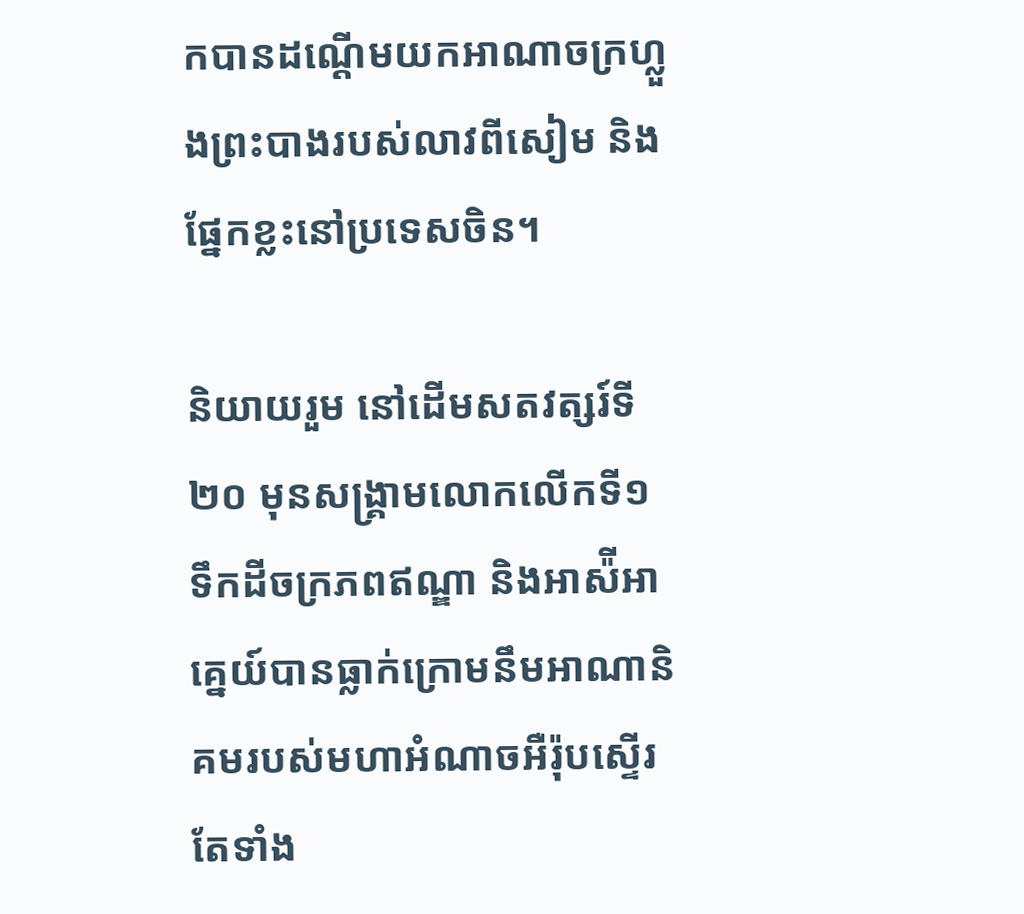កបានដណ្ដើមយកអាណាចក្រហ្លួងព្រះបាងរបស់លាវពីសៀម និងផ្នែកខ្លះនៅប្រទេសចិន។

និយាយរួម នៅដើមសតវត្សរ៍ទី២០ មុនសង្គ្រាមលោកលើកទី១ ទឹកដីចក្រភពឥណ្ឌា និងអាស៉ីអាគ្នេយ៍បានធ្លាក់ក្រោមនឹមអាណានិគមរបស់មហាអំណាចអឺរ៉ុបស្ទើរតែទាំង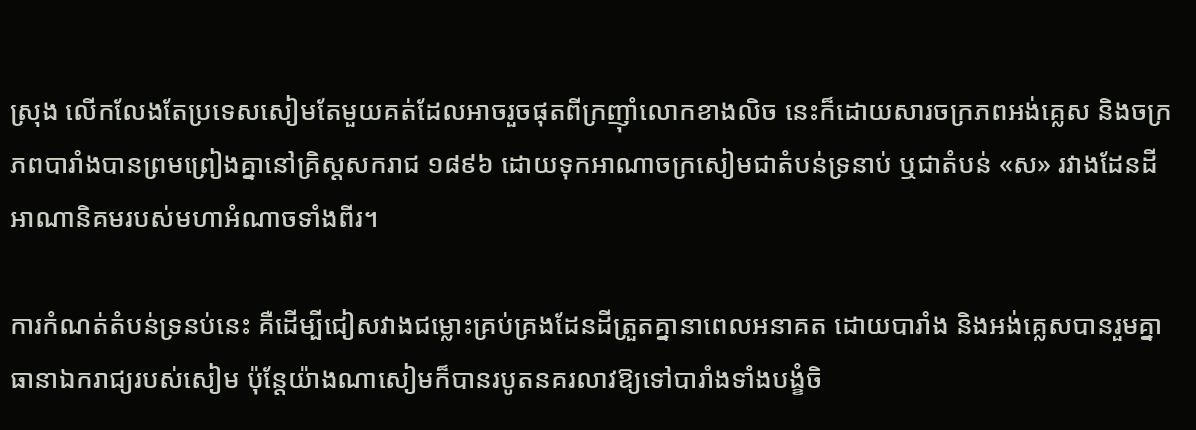ស្រុង លើកលែងតែប្រទេសសៀមតែមួយគត់ដែលអាចរួចផុតពីក្រញ៉ាំលោកខាងលិច នេះក៏ដោយសារចក្រភពអង់គ្លេស និងចក្រភពបារាំងបានព្រមព្រៀងគ្នានៅគ្រិស្ដសករាជ ១៨៩៦ ដោយទុកអាណាចក្រសៀមជាតំបន់ទ្រនាប់ ឬជាតំបន់ «ស» រវាងដែនដីអាណានិគមរបស់មហាអំណាចទាំងពីរ។

ការកំណត់តំបន់ទ្រនប់នេះ គឺដើម្បីជៀសវាងជម្លោះគ្រប់គ្រងដែនដីត្រួតគ្នានាពេលអនាគត ដោយបារាំង និងអង់គ្លេសបានរួមគ្នាធានាឯករាជ្យរបស់សៀម ប៉ុន្តែយ៉ាងណាសៀមក៏បានរបូតនគរលាវឱ្យទៅបារាំងទាំងបង្ខំចិ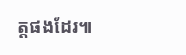ត្តផងដែរ៕